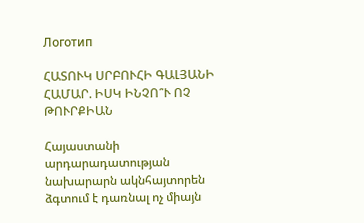Логотип

ՀԱՏՈՒԿ ՍՐԲՈՒՀԻ ԳԱԼՅԱՆԻ ՀԱՄԱՐ. ԻՍԿ ԻՆՉՈ՞Ւ ՈՉ ԹՈՒՐՔԻԱՆ

Հայաստանի արդարադատության նախարարն ակնհայտորեն ձգտում է դառնալ ոչ միայն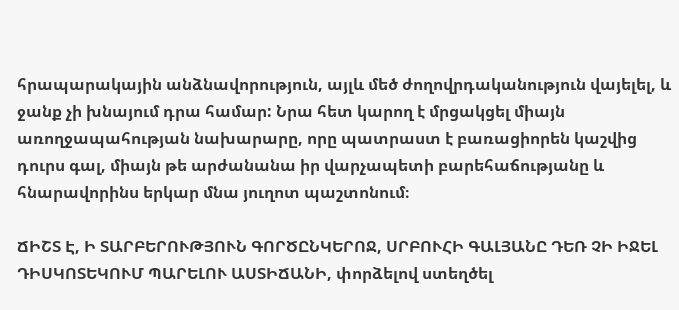հրապարակային անձնավորություն, այլև մեծ ժողովրդականություն վայելել, և ջանք չի խնայում դրա համար: Նրա հետ կարող է մրցակցել միայն առողջապահության նախարարը, որը պատրաստ է բառացիորեն կաշվից դուրս գալ, միայն թե արժանանա իր վարչապետի բարեհաճությանը և հնարավորինս երկար մնա յուղոտ պաշտոնում։

ՃԻՇՏ Է, Ի ՏԱՐԲԵՐՈՒԹՅՈՒՆ ԳՈՐԾԸՆԿԵՐՈՋ, ՍՐԲՈՒՀԻ ԳԱԼՅԱՆԸ ԴԵՌ ՉԻ ԻՋԵԼ ԴԻՍԿՈՏԵԿՈՒՄ ՊԱՐԵԼՈՒ ԱՍՏԻՃԱՆԻ, փորձելով ստեղծել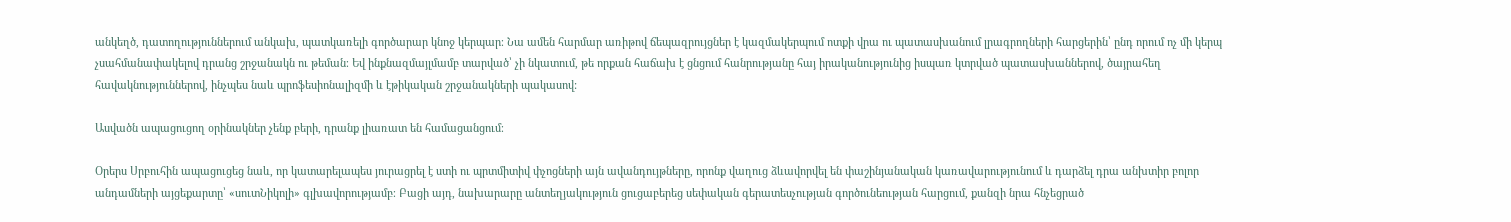անկեղծ, դատողություններում անկախ, պատկառելի գործարար կնոջ կերպար։ Նա ամեն հարմար առիթով ճեպազրույցներ է կազմակերպում ոտքի վրա ու պատասխանում լրագրողների հարցերին՝ ընդ որում ոչ մի կերպ չսահմանափակելով դրանց շրջանակն ու թեման։ Եվ ինքնազմայլմամբ տարված՝ չի նկատում, թե որքան հաճախ է ցնցում հանրությանը հայ իրականությունից իսպառ կտրված պատասխաններով, ծայրահեղ հավակնություններով, ինչպես նաև պրոֆեսիոնալիզմի և էթիկական շրջանակների պակասով:

Ասվածն ապացուցող օրինակներ չենք բերի, դրանք լիառատ են համացանցում։

Օրերս Սրբուհին ապացուցեց նաև, որ կատարելապես յուրացրել է ստի ու պրտմիտիվ փչոցների այն ավանդույթները, որոնք վաղուց ձևավորվել են փաշինյանական կառավարությունում և դարձել դրա անխտիր բոլոր անդամների այցեքարտը՝ «սուտՆիկոլի» գլխավորությամբ։ Բացի այդ, նախարարը անտեղյակություն ցուցաբերեց սեփական գերատեսչության գործունեության հարցում, քանզի նրա հնչեցրած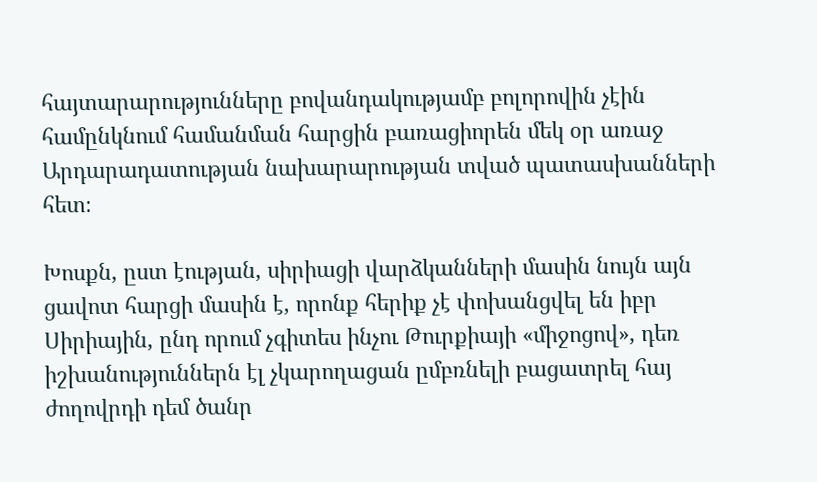հայտարարությունները բովանդակությամբ բոլորովին չէին համընկնում համանման հարցին բառացիորեն մեկ օր առաջ Արդարադատության նախարարության տված պատասխանների հետ։

Խոսքն, ըստ էության, սիրիացի վարձկանների մասին նույն այն ցավոտ հարցի մասին է, որոնք հերիք չէ փոխանցվել են իբր Սիրիային, ընդ որում չգիտես ինչու Թուրքիայի «միջոցով», դեռ իշխանություններն էլ չկարողացան ըմբռնելի բացատրել հայ ժողովրդի դեմ ծանր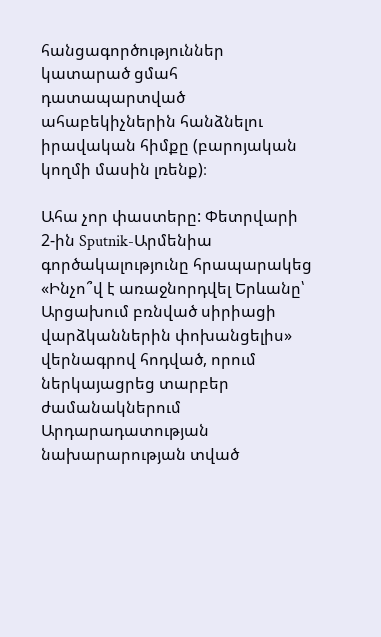հանցագործություններ կատարած ցմահ դատապարտված ահաբեկիչներին հանձնելու իրավական հիմքը (բարոյական կողմի մասին լռենք)։

Ահա չոր փաստերը: Փետրվարի 2-ին Sputnik-Արմենիա գործակալությունը հրապարակեց «Ինչո՞վ է առաջնորդվել Երևանը՝ Արցախում բռնված սիրիացի վարձկաններին փոխանցելիս» վերնագրով հոդված, որում ներկայացրեց տարբեր ժամանակներում Արդարադատության նախարարության տված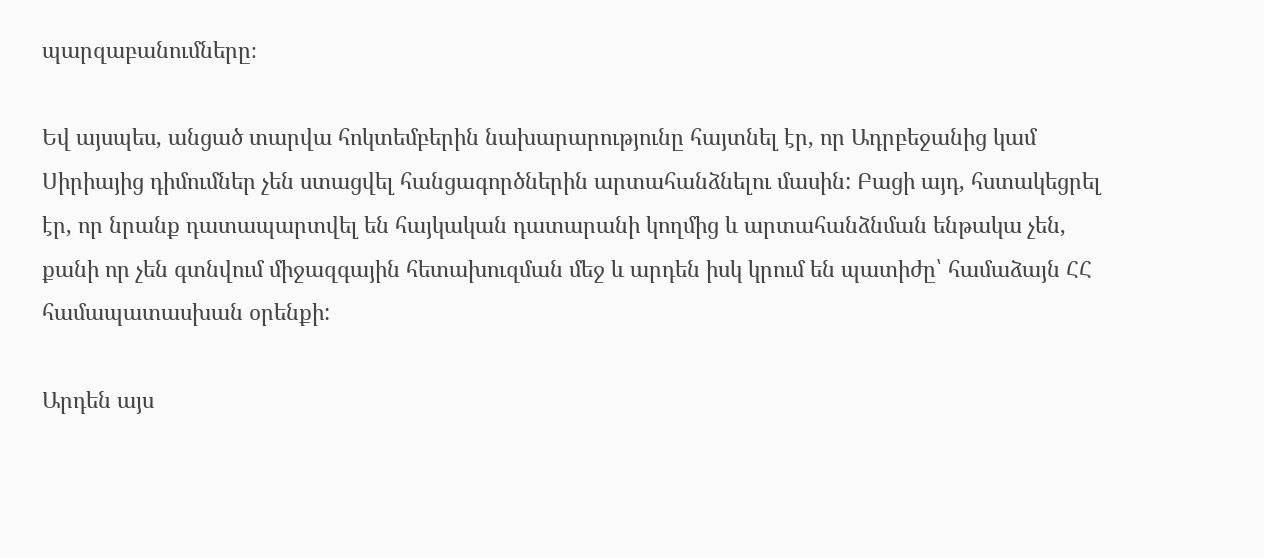պարզաբանումները։

Եվ այսպես, անցած տարվա հոկտեմբերին նախարարությունը հայտնել էր, որ Ադրբեջանից կամ Սիրիայից դիմումներ չեն ստացվել հանցագործներին արտահանձնելու մասին: Բացի այդ, հստակեցրել էր, որ նրանք դատապարտվել են հայկական դատարանի կողմից և արտահանձնման ենթակա չեն, քանի որ չեն գտնվում միջազգային հետախուզման մեջ և արդեն իսկ կրում են պատիժը՝ համաձայն ՀՀ համապատասխան օրենքի:

Արդեն այս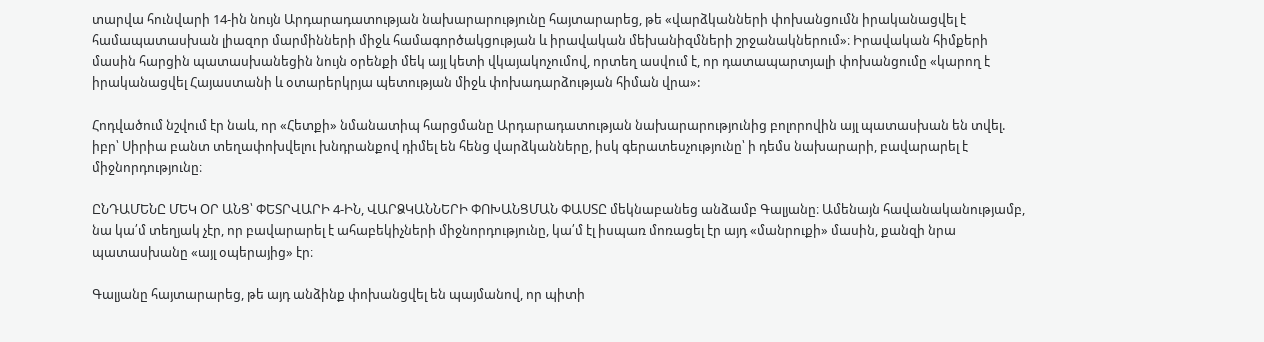տարվա հունվարի 14-ին նույն Արդարադատության նախարարությունը հայտարարեց, թե «վարձկանների փոխանցումն իրականացվել է համապատասխան լիազոր մարմինների միջև համագործակցության և իրավական մեխանիզմների շրջանակներում»։ Իրավական հիմքերի մասին հարցին պատասխանեցին նույն օրենքի մեկ այլ կետի վկայակոչումով, որտեղ ասվում է, որ դատապարտյալի փոխանցումը «կարող է իրականացվել Հայաստանի և օտարերկրյա պետության միջև փոխադարձության հիման վրա»:

Հոդվածում նշվում էր նաև, որ «Հետքի» նմանատիպ հարցմանը Արդարադատության նախարարությունից բոլորովին այլ պատասխան են տվել. իբր՝ Սիրիա բանտ տեղափոխվելու խնդրանքով դիմել են հենց վարձկանները, իսկ գերատեսչությունը՝ ի դեմս նախարարի, բավարարել է միջնորդությունը։

ԸՆԴԱՄԵՆԸ ՄԵԿ ՕՐ ԱՆՑ՝ ՓԵՏՐՎԱՐԻ 4-ԻՆ, ՎԱՐՁԿԱՆՆԵՐԻ ՓՈԽԱՆՑՄԱՆ ՓԱՍՏԸ մեկնաբանեց անձամբ Գալյանը։ Ամենայն հավանականությամբ, նա կա՛մ տեղյակ չէր, որ բավարարել է ահաբեկիչների միջնորդությունը, կա՛մ էլ իսպառ մոռացել էր այդ «մանրուքի» մասին, քանզի նրա պատասխանը «այլ օպերայից» էր։

Գալյանը հայտարարեց, թե այդ անձինք փոխանցվել են պայմանով, որ պիտի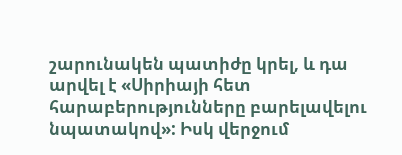շարունակեն պատիժը կրել, և դա արվել է «Սիրիայի հետ հարաբերությունները բարելավելու նպատակով»: Իսկ վերջում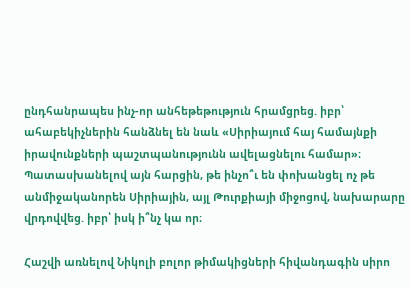ընդհանրապես ինչ-որ անհեթեթություն հրամցրեց. իբր՝ ահաբեկիչներին հանձնել են նաև «Սիրիայում հայ համայնքի իրավունքների պաշտպանությունն ավելացնելու համար»։ Պատասխանելով այն հարցին, թե ինչո՞ւ են փոխանցել ոչ թե անմիջականորեն Սիրիային, այլ Թուրքիայի միջոցով, նախարարը վրդովվեց. իբր՝ իսկ ի՞նչ կա որ։

Հաշվի առնելով Նիկոլի բոլոր թիմակիցների հիվանդագին սիրո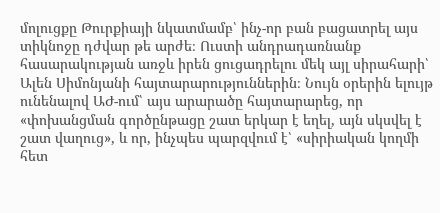մոլուցքը Թուրքիայի նկատմամբ՝ ինչ-որ բան բացատրել այս տիկնոջը դժվար թե արժե։ Ուստի անդրադառնանք հասարակության առջև իրեն ցուցադրելու մեկ այլ սիրահարի՝ Ալեն Սիմոնյանի հայտարարություններին։ Նույն օրերին ելույթ ունենալով ԱԺ-ում՝ այս արարածը հայտարարեց, որ «փոխանցման գործընթացը շատ երկար է եղել, այն սկսվել է շատ վաղուց», և որ, ինչպես պարզվում է՝ «սիրիական կողմի հետ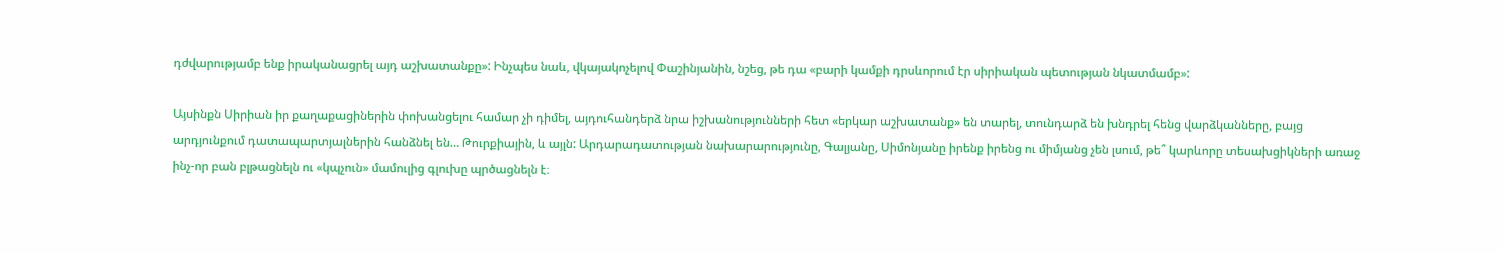դժվարությամբ ենք իրականացրել այդ աշխատանքը»: Ինչպես նաև, վկայակոչելով Փաշինյանին, նշեց, թե դա «բարի կամքի դրսևորում էր սիրիական պետության նկատմամբ»:

Այսինքն Սիրիան իր քաղաքացիներին փոխանցելու համար չի դիմել, այդուհանդերձ նրա իշխանությունների հետ «երկար աշխատանք» են տարել, տունդարձ են խնդրել հենց վարձկանները, բայց արդյունքում դատապարտյալներին հանձնել են… Թուրքիային, և այլն: Արդարադատության նախարարությունը, Գալյանը, Սիմոնյանը իրենք իրենց ու միմյանց չեն լսում, թե՞ կարևորը տեսախցիկների առաջ ինչ-որ բան բլթացնելն ու «կպչուն» մամուլից գլուխը պրծացնելն է։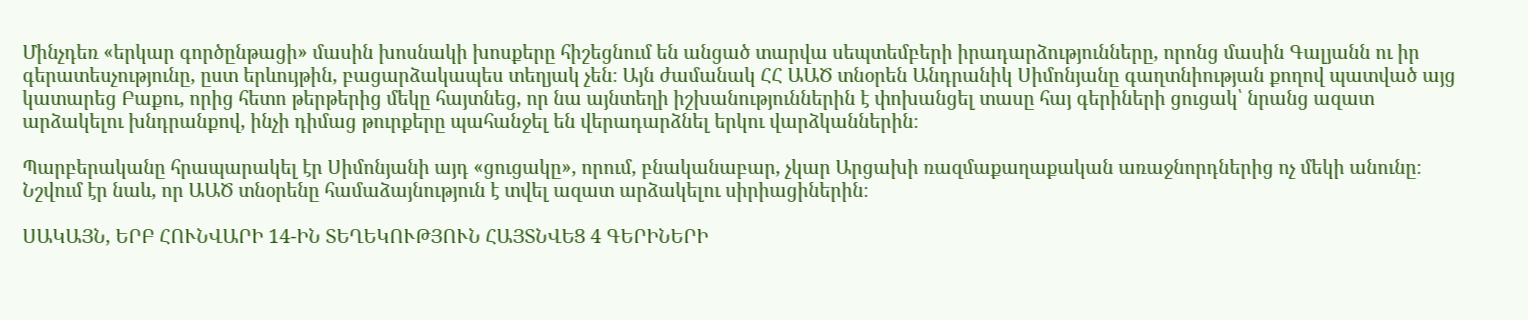Մինչդեռ «երկար գործընթացի» մասին խոսնակի խոսքերը հիշեցնում են անցած տարվա սեպտեմբերի իրադարձությունները, որոնց մասին Գալյանն ու իր գերատեսչությունը, ըստ երևույթին, բացարձակապես տեղյակ չեն։ Այն ժամանակ ՀՀ ԱԱԾ տնօրեն Անդրանիկ Սիմոնյանը գաղտնիության քողով պատված այց կատարեց Բաքու, որից հետո թերթերից մեկը հայտնեց, որ նա այնտեղի իշխանություններին է փոխանցել տասը հայ գերիների ցուցակ՝ նրանց ազատ արձակելու խնդրանքով, ինչի դիմաց թուրքերը պահանջել են վերադարձնել երկու վարձկաններին։

Պարբերականը հրապարակել էր Սիմոնյանի այդ «ցուցակը», որում, բնականաբար, չկար Արցախի ռազմաքաղաքական առաջնորդներից ոչ մեկի անունը։ Նշվում էր նաև, որ ԱԱԾ տնօրենը համաձայնություն է տվել ազատ արձակելու սիրիացիներին։

ՍԱԿԱՅՆ, ԵՐԲ ՀՈՒՆՎԱՐԻ 14-ԻՆ ՏԵՂԵԿՈՒԹՅՈՒՆ ՀԱՅՏՆՎԵՑ 4 ԳԵՐԻՆԵՐԻ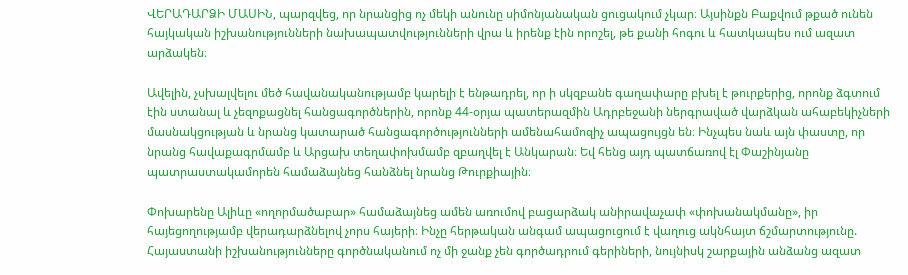ՎԵՐԱԴԱՐՁԻ ՄԱՍԻՆ, պարզվեց, որ նրանցից ոչ մեկի անունը սիմոնյանական ցուցակում չկար։ Այսինքն Բաքվում թքած ունեն հայկական իշխանությունների նախապատվությունների վրա և իրենք էին որոշել, թե քանի հոգու և հատկապես ում ազատ արձակեն։

Ավելին, չսխալվելու մեծ հավանականությամբ կարելի է ենթադրել, որ ի սկզբանե գաղափարը բխել է թուրքերից, որոնք ձգտում էին ստանալ և չեզոքացնել հանցագործներին, որոնք 44-օրյա պատերազմին Ադրբեջանի ներգրաված վարձկան ահաբեկիչների մասնակցության և նրանց կատարած հանցագործությունների ամենահամոզիչ ապացույցն են։ Ինչպես նաև այն փաստը, որ նրանց հավաքագրմամբ և Արցախ տեղափոխմամբ զբաղվել է Անկարան։ Եվ հենց այդ պատճառով էլ Փաշինյանը պատրաստակամորեն համաձայնեց հանձնել նրանց Թուրքիային։

Փոխարենը Ալիևը «ողորմածաբար» համաձայնեց ամեն առումով բացարձակ անիրավաչափ «փոխանակմանը», իր հայեցողությամբ վերադարձնելով չորս հայերի։ Ինչը հերթական անգամ ապացուցում է վաղուց ակնհայտ ճշմարտությունը. Հայաստանի իշխանությունները գործնականում ոչ մի ջանք չեն գործադրում գերիների, նույնիսկ շարքային անձանց ազատ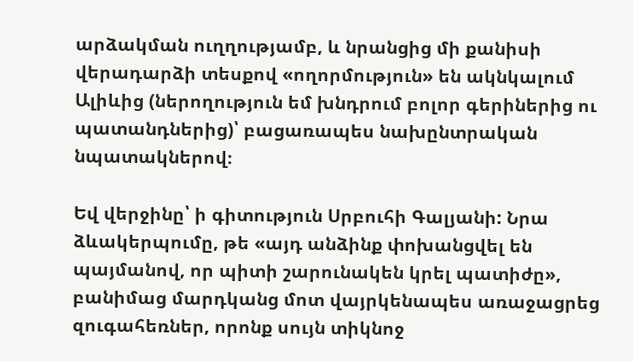արձակման ուղղությամբ, և նրանցից մի քանիսի վերադարձի տեսքով «ողորմություն» են ակնկալում Ալիևից (ներողություն եմ խնդրում բոլոր գերիներից ու պատանդներից)՝ բացառապես նախընտրական նպատակներով։

Եվ վերջինը՝ ի գիտություն Սրբուհի Գալյանի: Նրա ձևակերպումը, թե «այդ անձինք փոխանցվել են պայմանով, որ պիտի շարունակեն կրել պատիժը», բանիմաց մարդկանց մոտ վայրկենապես առաջացրեց զուգահեռներ, որոնք սույն տիկնոջ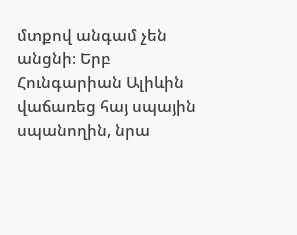մտքով անգամ չեն անցնի։ Երբ Հունգարիան Ալիևին վաճառեց հայ սպային սպանողին, նրա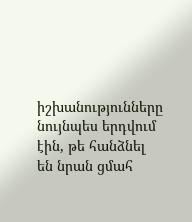իշխանությունները նույնպես երդվում էին, թե հանձնել են նրան ցմահ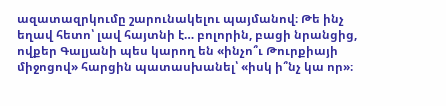ազատազրկումը շարունակելու պայմանով։ Թե ինչ եղավ հետո՝ լավ հայտնի է… բոլորին, բացի նրանցից, ովքեր Գալյանի պես կարող են «ինչո՞ւ Թուրքիայի միջոցով» հարցին պատասխանել՝ «իսկ ի՞նչ կա որ»։